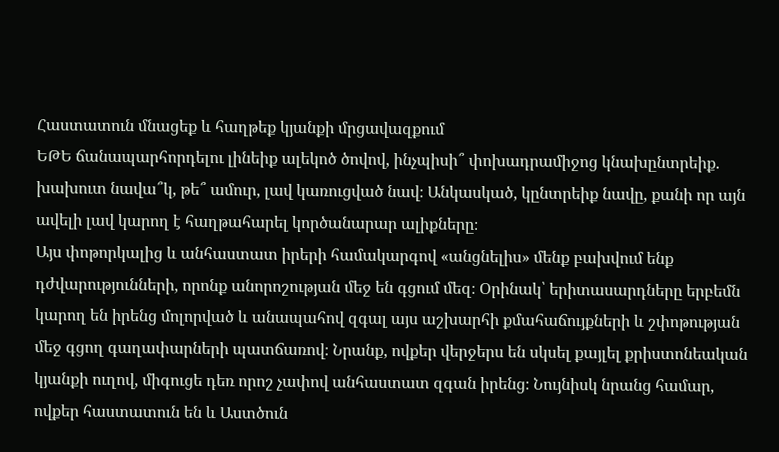Հաստատուն մնացեք և հաղթեք կյանքի մրցավազքում
ԵԹԵ ճանապարհորդելու լինեիք ալեկոծ ծովով, ինչպիսի՞ փոխադրամիջոց կնախընտրեիք. խախուտ նավա՞կ, թե՞ ամուր, լավ կառուցված նավ։ Անկասկած, կընտրեիք նավը, քանի որ այն ավելի լավ կարող է հաղթահարել կործանարար ալիքները։
Այս փոթորկալից և անհաստատ իրերի համակարգով «անցնելիս» մենք բախվում ենք դժվարությունների, որոնք անորոշության մեջ են գցում մեզ։ Օրինակ՝ երիտասարդները երբեմն կարող են իրենց մոլորված և անապահով զգալ այս աշխարհի քմահաճույքների և շփոթության մեջ գցող գաղափարների պատճառով։ Նրանք, ովքեր վերջերս են սկսել քայլել քրիստոնեական կյանքի ուղով, միգուցե դեռ որոշ չափով անհաստատ զգան իրենց։ Նույնիսկ նրանց համար, ովքեր հաստատուն են և Աստծուն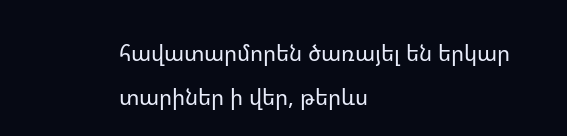հավատարմորեն ծառայել են երկար տարիներ ի վեր, թերևս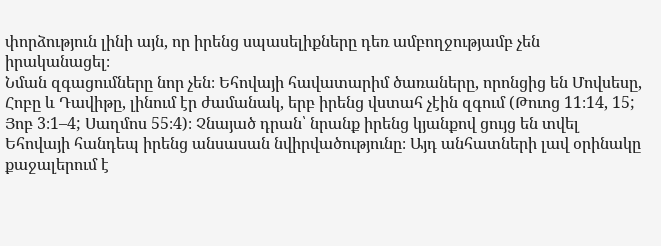փորձություն լինի այն, որ իրենց սպասելիքները դեռ ամբողջությամբ չեն իրականացել։
Նման զգացումները նոր չեն։ Եհովայի հավատարիմ ծառաները, որոնցից են Մովսեսը, Հոբը և Դավիթը, լինում էր ժամանակ, երբ իրենց վստահ չէին զգում (Թուոց 11։14, 15; Յոբ 3։1–4; Սաղմոս 55։4)։ Չնայած դրան՝ նրանք իրենց կյանքով ցույց են տվել Եհովայի հանդեպ իրենց անսասան նվիրվածությունը։ Այդ անհատների լավ օրինակը քաջալերում է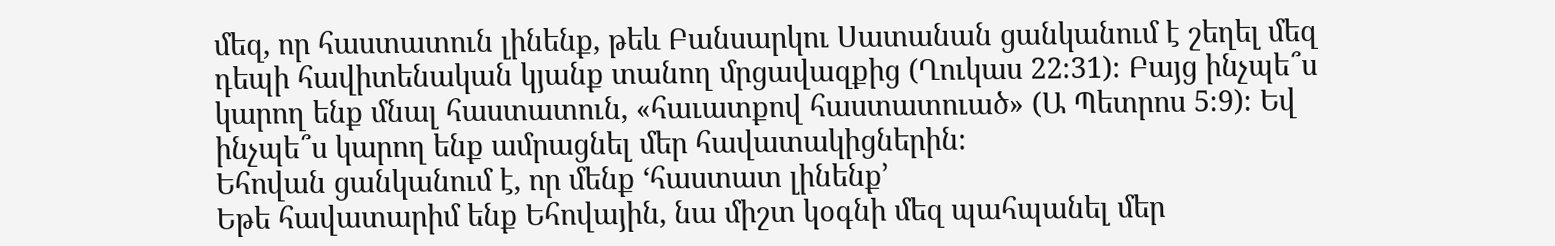մեզ, որ հաստատուն լինենք, թեև Բանսարկու Սատանան ցանկանում է շեղել մեզ դեպի հավիտենական կյանք տանող մրցավազքից (Ղուկաս 22։31)։ Բայց ինչպե՞ս կարող ենք մնալ հաստատուն, «հաւատքով հաստատուած» (Ա Պետրոս 5։9)։ Եվ ինչպե՞ս կարող ենք ամրացնել մեր հավատակիցներին։
Եհովան ցանկանում է, որ մենք ‘հաստատ լինենք’
Եթե հավատարիմ ենք Եհովային, նա միշտ կօգնի մեզ պահպանել մեր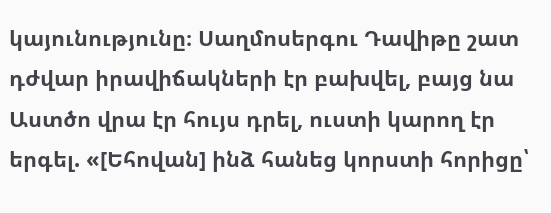կայունությունը։ Սաղմոսերգու Դավիթը շատ դժվար իրավիճակների էր բախվել, բայց նա Աստծո վրա էր հույս դրել, ուստի կարող էր երգել. «[Եհովան] ինձ հանեց կորստի հորիցը՝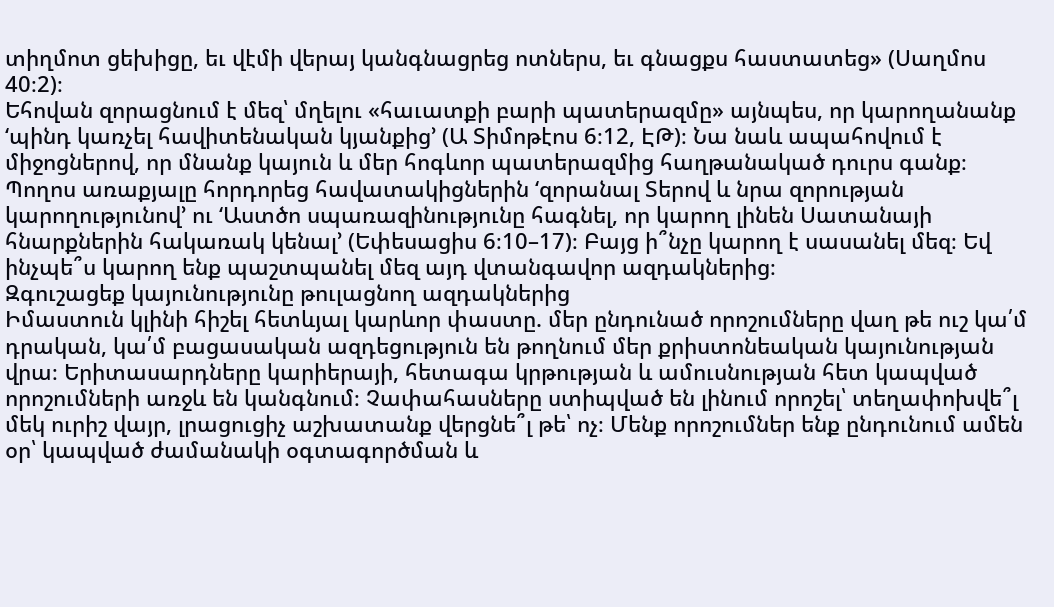տիղմոտ ցեխիցը, եւ վէմի վերայ կանգնացրեց ոտներս, եւ գնացքս հաստատեց» (Սաղմոս 40։2)։
Եհովան զորացնում է մեզ՝ մղելու «հաւատքի բարի պատերազմը» այնպես, որ կարողանանք ‘պինդ կառչել հավիտենական կյանքից’ (Ա Տիմոթէոս 6։12, ԷԹ)։ Նա նաև ապահովում է միջոցներով, որ մնանք կայուն և մեր հոգևոր պատերազմից հաղթանակած դուրս գանք։ Պողոս առաքյալը հորդորեց հավատակիցներին ‘զորանալ Տերով և նրա զորության կարողությունով’ ու ‘Աստծո սպառազինությունը հագնել, որ կարող լինեն Սատանայի հնարքներին հակառակ կենալ’ (Եփեսացիս 6։10–17)։ Բայց ի՞նչը կարող է սասանել մեզ։ Եվ ինչպե՞ս կարող ենք պաշտպանել մեզ այդ վտանգավոր ազդակներից։
Զգուշացեք կայունությունը թուլացնող ազդակներից
Իմաստուն կլինի հիշել հետևյալ կարևոր փաստը. մեր ընդունած որոշումները վաղ թե ուշ կա՛մ դրական, կա՛մ բացասական ազդեցություն են թողնում մեր քրիստոնեական կայունության վրա։ Երիտասարդները կարիերայի, հետագա կրթության և ամուսնության հետ կապված որոշումների առջև են կանգնում։ Չափահասները ստիպված են լինում որոշել՝ տեղափոխվե՞լ մեկ ուրիշ վայր, լրացուցիչ աշխատանք վերցնե՞լ թե՝ ոչ։ Մենք որոշումներ ենք ընդունում ամեն օր՝ կապված ժամանակի օգտագործման և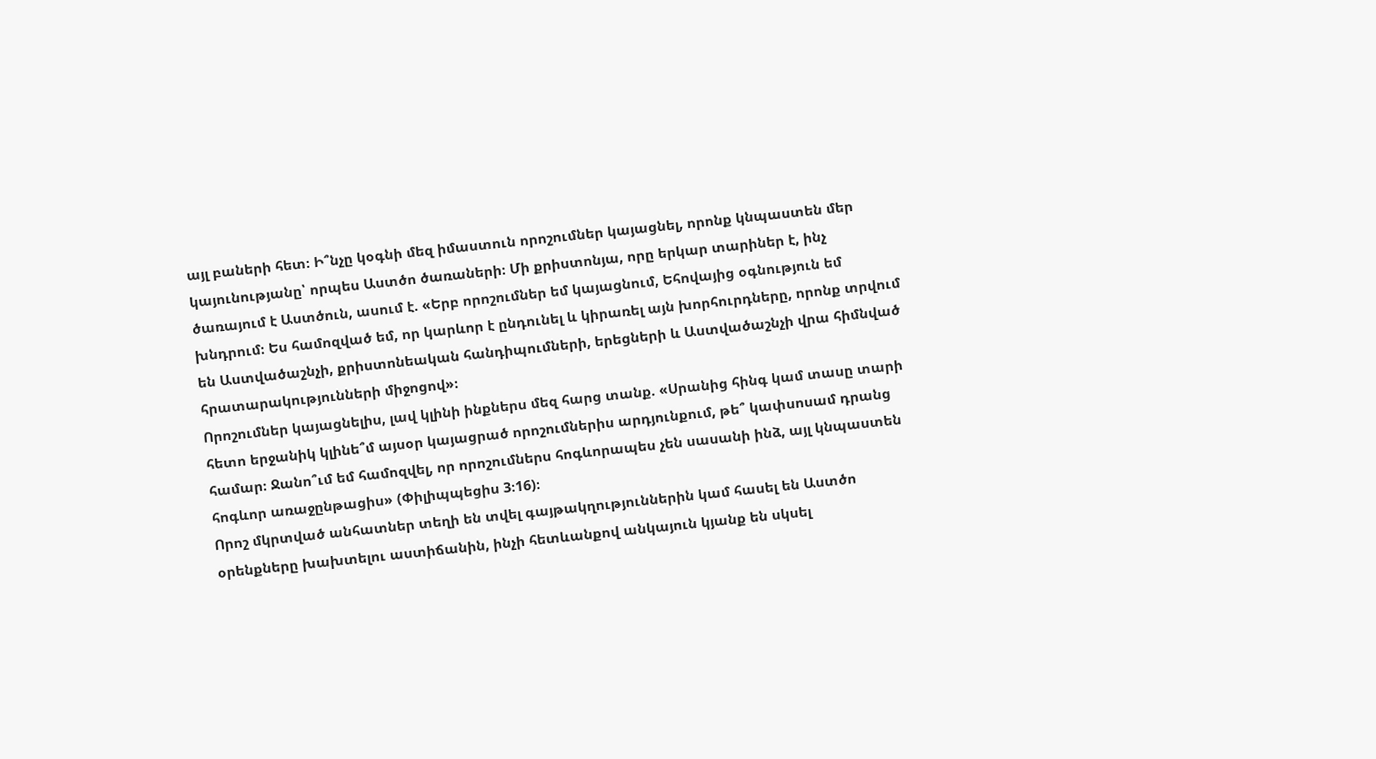այլ բաների հետ։ Ի՞նչը կօգնի մեզ իմաստուն որոշումներ կայացնել, որոնք կնպաստեն մեր կայունությանը՝ որպես Աստծո ծառաների։ Մի քրիստոնյա, որը երկար տարիներ է, ինչ ծառայում է Աստծուն, ասում է. «Երբ որոշումներ եմ կայացնում, Եհովայից օգնություն եմ խնդրում։ Ես համոզված եմ, որ կարևոր է ընդունել և կիրառել այն խորհուրդները, որոնք տրվում են Աստվածաշնչի, քրիստոնեական հանդիպումների, երեցների և Աստվածաշնչի վրա հիմնված հրատարակությունների միջոցով»։
Որոշումներ կայացնելիս, լավ կլինի ինքներս մեզ հարց տանք. «Սրանից հինգ կամ տասը տարի հետո երջանիկ կլինե՞մ այսօր կայացրած որոշումներիս արդյունքում, թե՞ կափսոսամ դրանց համար։ Ջանո՞ւմ եմ համոզվել, որ որոշումներս հոգևորապես չեն սասանի ինձ, այլ կնպաստեն հոգևոր առաջընթացիս» (Փիլիպպեցիս 3։16)։
Որոշ մկրտված անհատներ տեղի են տվել գայթակղություններին կամ հասել են Աստծո օրենքները խախտելու աստիճանին, ինչի հետևանքով անկայուն կյանք են սկսել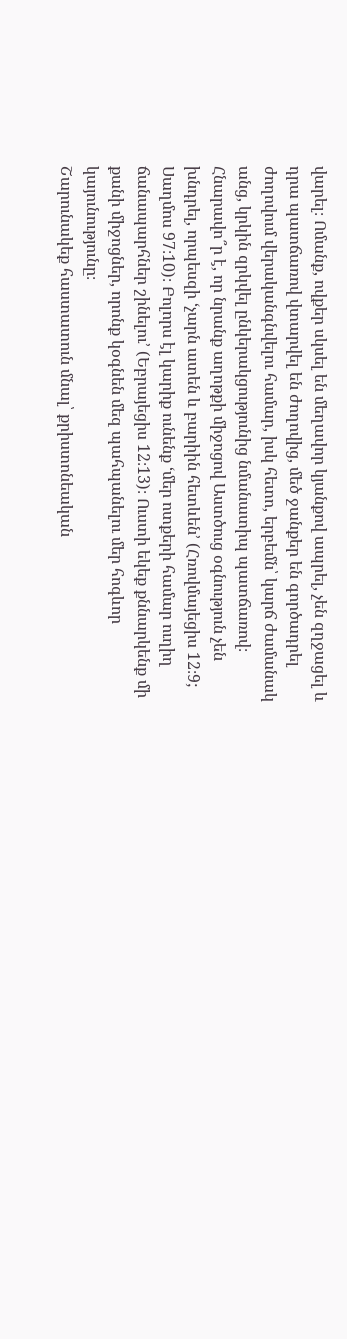վարել։ Ոմանք, ովքեր սկսել են մեղավոր կյանքով ապրել, չեն զղջացել և դրա պատճառով վտարվել են ժողովից, մեծ ջանքեր են գործադրել ժողովում վերականգնվելու համար, իսկ հետո, երբեմն՝ կարճ ժամանակ անց, կրկին զրկվել ընկերակցությունից նմանատիպ պատճառով։ Հնարավո՞ր է, որ նրանք աղոթքի միջոցով Աստծուց օգնություն չեն խնդրել, որպեսզի ‘չարն ատեն և բարիին հետևեն’ (Հռովմայեցիս 12։9; Սաղմոս 97։10)։ Բոլորս էլ կարիք ունենք ‘մեր ոտքերի համար ուղիղ ճանապարհներ շինելու’ (Եբրայեցիս 12։13)։ Ուստի եկեք քննարկենք մի քանի միջոցներ, որոնք կօգնեն մեզ պահպանելու մեր հոգևոր կայունությունը։
Շարունակեք հաստատուն մնալ՝ քրիստոնեական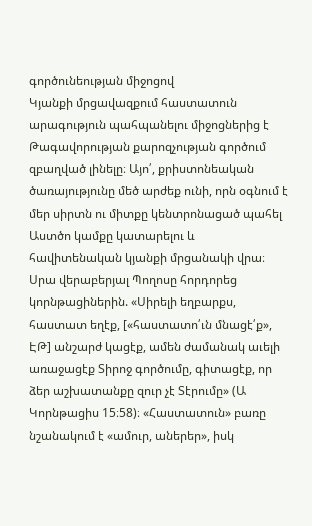գործունեության միջոցով
Կյանքի մրցավազքում հաստատուն արագություն պահպանելու միջոցներից է Թագավորության քարոզչության գործում զբաղված լինելը։ Այո՛, քրիստոնեական ծառայությունը մեծ արժեք ունի, որն օգնում է մեր սիրտն ու միտքը կենտրոնացած պահել Աստծո կամքը կատարելու և հավիտենական կյանքի մրցանակի վրա։ Սրա վերաբերյալ Պողոսը հորդորեց կորնթացիներին. «Սիրելի եղբարքս, հաստատ եղէք, [«հաստատո՛ւն մնացէ՛ք», ԷԹ] անշարժ կացէք, ամեն ժամանակ աւելի առաջացէք Տիրոջ գործումը, գիտացէք, որ ձեր աշխատանքը զուր չէ Տէրումը» (Ա Կորնթացիս 15։58)։ «Հաստատուն» բառը նշանակում է «ամուր, աներեր», իսկ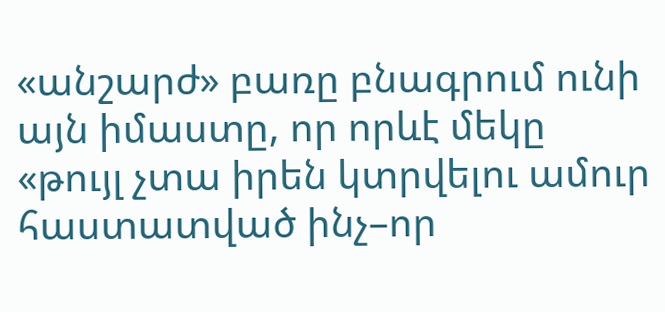«անշարժ» բառը բնագրում ունի այն իմաստը, որ որևէ մեկը «թույլ չտա իրեն կտրվելու ամուր հաստատված ինչ–որ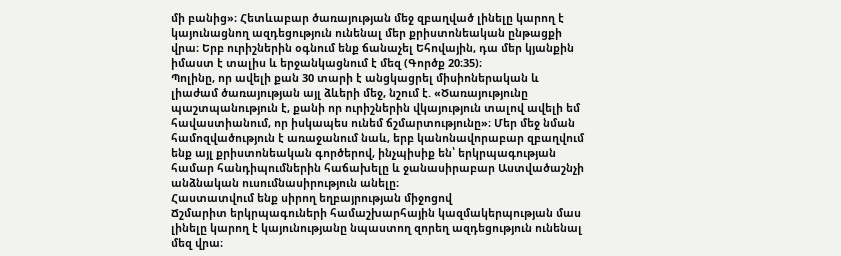մի բանից»։ Հետևաբար ծառայության մեջ զբաղված լինելը կարող է կայունացնող ազդեցություն ունենալ մեր քրիստոնեական ընթացքի վրա։ Երբ ուրիշներին օգնում ենք ճանաչել Եհովային, դա մեր կյանքին իմաստ է տալիս և երջանկացնում է մեզ (Գործք 20։35)։
Պոլինը, որ ավելի քան 30 տարի է անցկացրել միսիոներական և լիաժամ ծառայության այլ ձևերի մեջ, նշում է. «Ծառայությունը պաշտպանություն է, քանի որ ուրիշներին վկայություն տալով ավելի եմ հավաստիանում, որ իսկապես ունեմ ճշմարտությունը»։ Մեր մեջ նման համոզվածություն է առաջանում նաև, երբ կանոնավորաբար զբաղվում ենք այլ քրիստոնեական գործերով, ինչպիսիք են՝ երկրպագության համար հանդիպումներին հաճախելը և ջանասիրաբար Աստվածաշնչի անձնական ուսումնասիրություն անելը։
Հաստատվում ենք սիրող եղբայրության միջոցով
Ճշմարիտ երկրպագուների համաշխարհային կազմակերպության մաս լինելը կարող է կայունությանը նպաստող զորեղ ազդեցություն ունենալ մեզ վրա։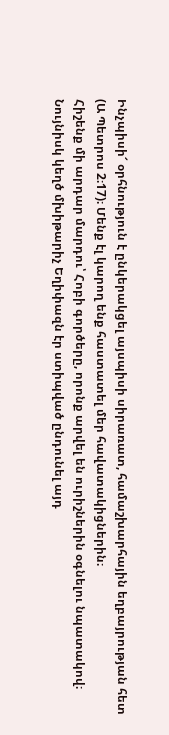Ինչպիսի՜ օրհնություն է ընկերակցել այսպիսի սիրառատ, համաշխարհային եղբայրության հետ (Ա Պետրոս 2։17)։ Մենք էլ կարող ենք հաստատել մեր հավատակիցներին։
Հիշենք մի արդար մարդու՝ Հոբի գործերը, որոնք արվել են ուրիշներին օգնելու նպատակով։ Նույնիսկ կեղծ մխիթարիչ Եղիփազն էր ստիպված ընդունել այդ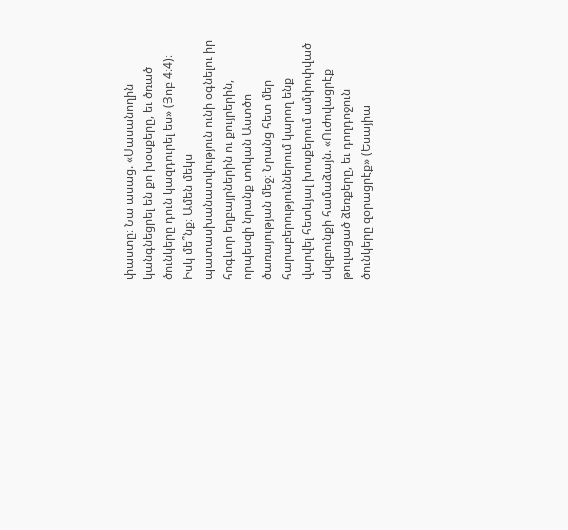փաստը։ Նա ասաց. «Սասանողին կանգնեցրել են քո խօսքերը, եւ ծռած ծունկերը դուն կազդուրել ես» (Յոբ 4։4)։ Իսկ մե՞նք։ Ամեն մեկս պատասխանատվություն ունի օգնելու իր հոգևոր եղբայրներին ու քույրերին, որպեսզի նրանք տոկան Աստծո ծառայության մեջ։ Նրանց հետ մեր հարաբերություններում կարող ենք վարվել հետևյալ խոսքերում ամփոփված սկզբունքի համաձայն. «Ուժովացրէք թուլացած ձեռքերը, եւ դողդոջուն ծունկերը զօրացրէք» (Եսայիա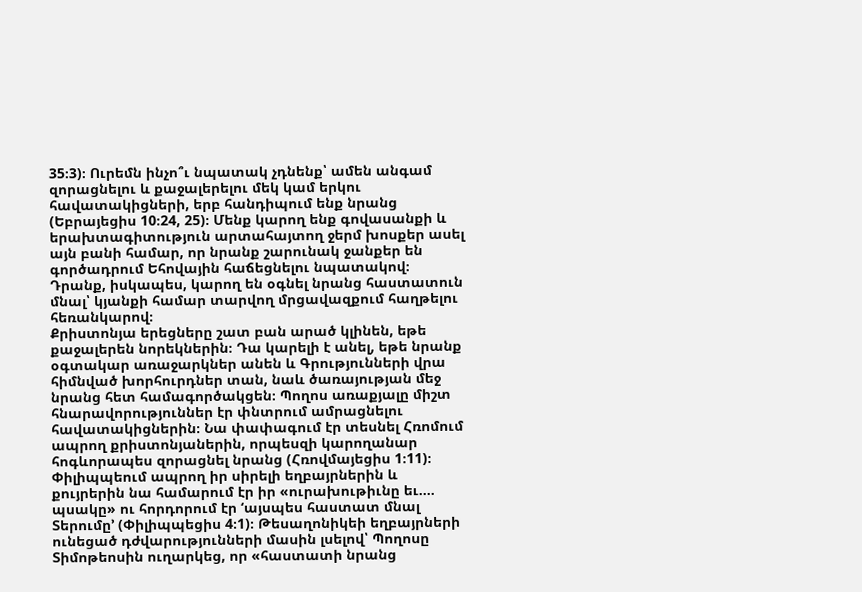35։3)։ Ուրեմն ինչո՞ւ նպատակ չդնենք՝ ամեն անգամ զորացնելու և քաջալերելու մեկ կամ երկու հավատակիցների, երբ հանդիպում ենք նրանց (Եբրայեցիս 10։24, 25)։ Մենք կարող ենք գովասանքի և երախտագիտություն արտահայտող ջերմ խոսքեր ասել այն բանի համար, որ նրանք շարունակ ջանքեր են գործադրում Եհովային հաճեցնելու նպատակով։ Դրանք, իսկապես, կարող են օգնել նրանց հաստատուն մնալ՝ կյանքի համար տարվող մրցավազքում հաղթելու հեռանկարով։
Քրիստոնյա երեցները շատ բան արած կլինեն, եթե քաջալերեն նորեկներին։ Դա կարելի է անել, եթե նրանք օգտակար առաջարկներ անեն և Գրությունների վրա հիմնված խորհուրդներ տան, նաև ծառայության մեջ նրանց հետ համագործակցեն։ Պողոս առաքյալը միշտ հնարավորություններ էր փնտրում ամրացնելու հավատակիցներին։ Նա փափագում էր տեսնել Հռոմում ապրող քրիստոնյաներին, որպեսզի կարողանար հոգևորապես զորացնել նրանց (Հռովմայեցիս 1։11)։ Փիլիպպեում ապրող իր սիրելի եղբայրներին և քույրերին նա համարում էր իր «ուրախութիւնը եւ.... պսակը» ու հորդորում էր ‘այսպես հաստատ մնալ Տերումը’ (Փիլիպպեցիս 4։1)։ Թեսաղոնիկեի եղբայրների ունեցած դժվարությունների մասին լսելով՝ Պողոսը Տիմոթեոսին ուղարկեց, որ «հաստատի նրանց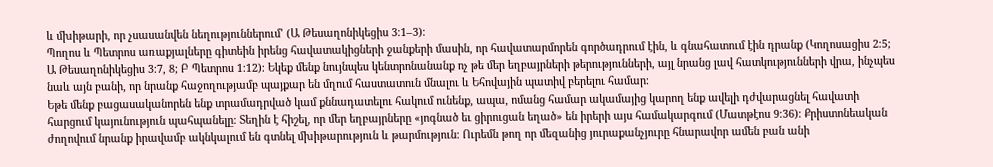և մխիթարի, որ չսասանվեն նեղություններում’ (Ա Թեսաղոնիկեցիս 3։1–3)։
Պողոս և Պետրոս առաքյալները գիտեին իրենց հավատակիցների ջանքերի մասին, որ հավատարմորեն գործադրում էին, և գնահատում էին դրանք (Կողոսացիս 2։5; Ա Թեսաղոնիկեցիս 3։7, 8; Բ Պետրոս 1։12)։ Եկեք մենք նույնպես կենտրոնանանք ոչ թե մեր եղբայրների թերությունների, այլ նրանց լավ հատկությունների վրա, ինչպես նաև այն բանի, որ նրանք հաջողությամբ պայքար են մղում հաստատուն մնալու և Եհովային պատիվ բերելու համար։
Եթե մենք բացասականորեն ենք տրամադրված կամ քննադատելու հակում ունենք, ապա, ոմանց համար ակամայից կարող ենք ավելի դժվարացնել հավատի հարցում կայունություն պահպանելը։ Տեղին է հիշել, որ մեր եղբայրները «յոգնած եւ ցիրուցան եղած» են իրերի այս համակարգում (Մատթէոս 9։36)։ Քրիստոնեական ժողովում նրանք իրավամբ ակնկալում են գտնել մխիթարություն և թարմություն։ Ուրեմն թող որ մեզանից յուրաքանչյուրը հնարավոր ամեն բան անի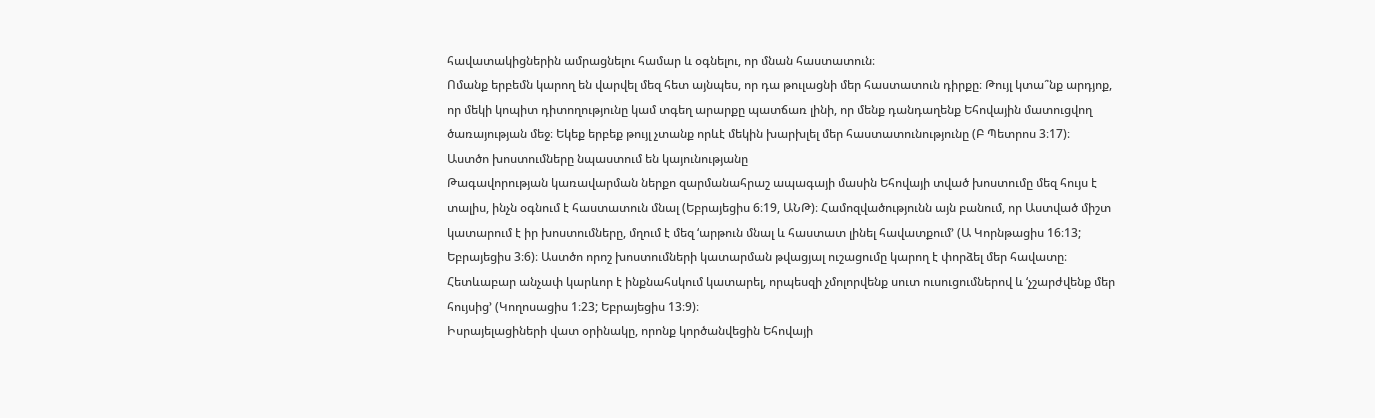հավատակիցներին ամրացնելու համար և օգնելու, որ մնան հաստատուն։
Ոմանք երբեմն կարող են վարվել մեզ հետ այնպես, որ դա թուլացնի մեր հաստատուն դիրքը։ Թույլ կտա՞նք արդյոք, որ մեկի կոպիտ դիտողությունը կամ տգեղ արարքը պատճառ լինի, որ մենք դանդաղենք Եհովային մատուցվող ծառայության մեջ։ Եկեք երբեք թույլ չտանք որևէ մեկին խարխլել մեր հաստատունությունը (Բ Պետրոս 3։17)։
Աստծո խոստումները նպաստում են կայունությանը
Թագավորության կառավարման ներքո զարմանահրաշ ապագայի մասին Եհովայի տված խոստումը մեզ հույս է տալիս, ինչն օգնում է հաստատուն մնալ (Եբրայեցիս 6։19, ԱՆԹ)։ Համոզվածությունն այն բանում, որ Աստված միշտ կատարում է իր խոստումները, մղում է մեզ ‘արթուն մնալ և հաստատ լինել հավատքում’ (Ա Կորնթացիս 16։13; Եբրայեցիս 3։6)։ Աստծո որոշ խոստումների կատարման թվացյալ ուշացումը կարող է փորձել մեր հավատը։ Հետևաբար անչափ կարևոր է ինքնահսկում կատարել, որպեսզի չմոլորվենք սուտ ուսուցումներով և ‘չշարժվենք մեր հույսից’ (Կողոսացիս 1։23; Եբրայեցիս 13։9)։
Իսրայելացիների վատ օրինակը, որոնք կործանվեցին Եհովայի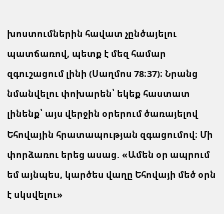խոստումներին հավատ չընծայելու պատճառով, պետք է մեզ համար զգուշացում լինի (Սաղմոս 78։37)։ Նրանց նմանվելու փոխարեն՝ եկեք հաստատ լինենք՝ այս վերջին օրերում ծառայելով Եհովային հրատապության զգացումով։ Մի փորձառու երեց ասաց. «Ամեն օր ապրում եմ այնպես, կարծես վաղը Եհովայի մեծ օրն է սկսվելու»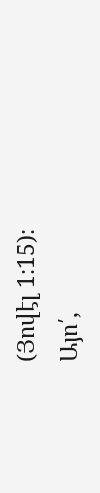(Յովէլ 1։15)։
Այո՛,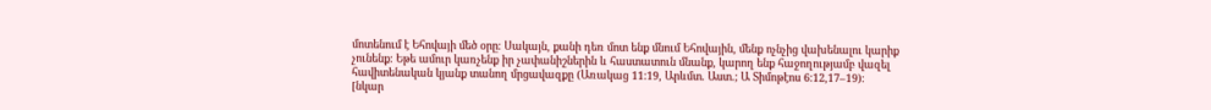մոտենում է Եհովայի մեծ օրը։ Սակայն, քանի դեռ մոտ ենք մնում Եհովային, մենք ոչնչից վախենալու կարիք չունենք։ Եթե ամուր կառչենք իր չափանիշներին և հաստատուն մնանք, կարող ենք հաջողությամբ վազել հավիտենական կյանք տանող մրցավազքը (Առակաց 11։19, Արևմտ. Աստ.; Ա Տիմոթէոս 6։12,17–19)։
[նկար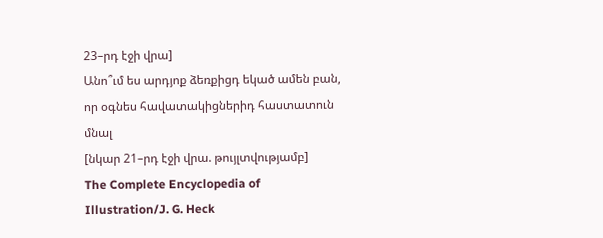23–րդ էջի վրա]
Անո՞ւմ ես արդյոք ձեռքիցդ եկած ամեն բան, որ օգնես հավատակիցներիդ հաստատուն մնալ
[նկար 21–րդ էջի վրա. թույլտվությամբ]
The Complete Encyclopedia of Illustration/J. G. Heck